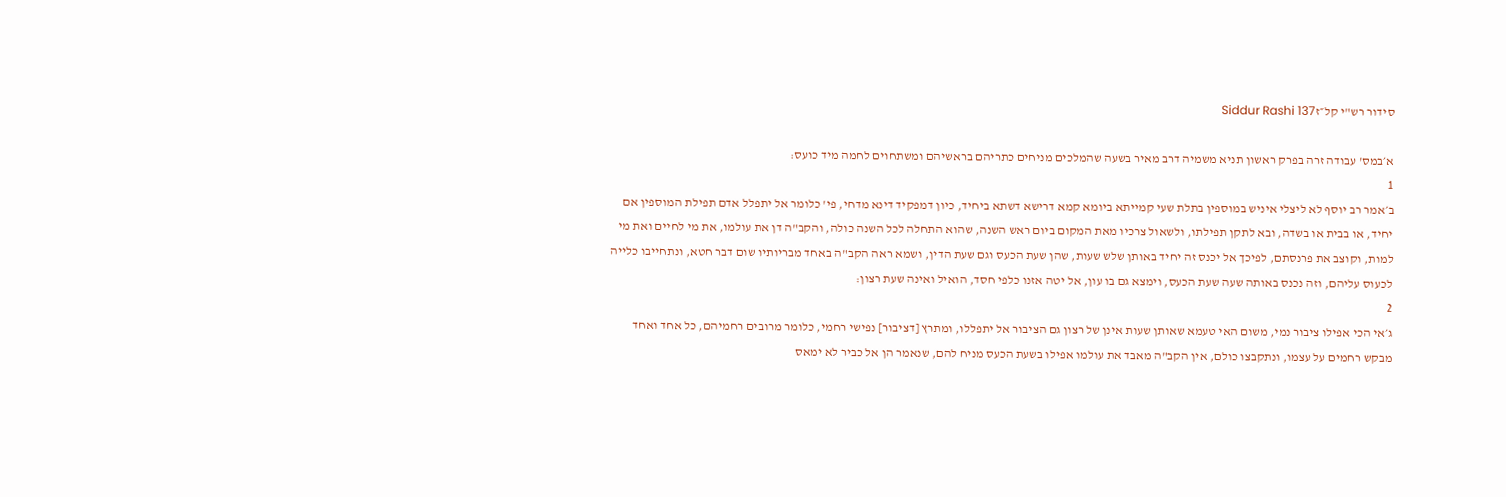סידור רש"י קל״זSiddur Rashi 137

א׳במס' עבודה זרה בפרק ראשון תניא משמיה דרב מאיר בשעה שהמלכים מניחים כתריהם בראשיהם ומשתחוים לחמה מיד כועס:
1
ב׳אמר רב יוסף לא ליצלי איניש במוספין בתלת שעי קמייתא ביומא קמא דרישא דשתא ביחיד, כיון דמפקיד דינא מדחי, פי' כלומר אל יתפלל אדם תפילת המוספין אם יחיד, או בבית או בשדה, ובא לתקן תפילתו, ולשאול צרכיו מאת המקום ביום ראש השנה, שהוא התחלה לכל השנה כולה, והקב"ה דן את עולמו, את מי לחיים ואת מי למות, וקוצב את פרנסתם, לפיכך אל יכנס זה יחיד באותן שלש שעות, שהן שעת הכעס וגם שעת הדין, ושמא ראה הקב"ה באחד מבריותיו שום דבר חטא, ונתחייבו כלייה לכעוס עליהם, וזה נכנס באותה שעה שעת הכעס, וימצא גם בו עון, אל יטה אזנו כלפי חסד, הואיל ואינה שעת רצון:
2
ג׳אי הכי אפילו ציבור נמי, משום האי טעמא שאותן שעות אינן של רצון גם הציבור אל יתפללו, ומתרץ [דציבור] נפישי רחמי, כלומר מרובים רחמיהם, כל אחד ואחד מבקש רחמים על עצמו, ונתקבצו כולם, אין הקב"ה מאבד את עולמו אפילו בשעת הכעס מניח להם, שנאמר הן אל כביר לא ימאס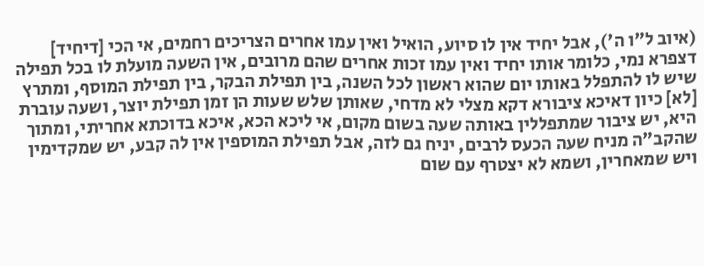(איוב ל"ו ה'), אבל יחיד אין לו סיוע, הואיל ואין עמו אחרים הצריכים רחמים, אי הכי [דיחיד] דצפרא נמי, כלומר אותו יחיד ואין עמו זכות אחרים שהם מרובים, אין השעה מועלת לו בכל תפילה שיש לו להתפלל באותו יום שהוא ראשון לכל השנה, בין תפילת הבקר, בין תפילת המוסף, ומתרץ [לא] כיון דאיכא ציבורא דקא מצלי לא מדחי, שאותן שלש שעות הן זמן תפילת יוצר, ושעה עוברת היא, יש ציבור שמתפללין באותה שעה בשום מקום, אי ליכא הכא, איכא בדוכתא אחריתי, ומתוך שהקב"ה מניח שעה הכעס לרבים, יניח גם לזה, אבל תפילת המוספין אין לה קבע, יש שמקדימין ויש שמאחרין, ושמא לא יצטרף עם שום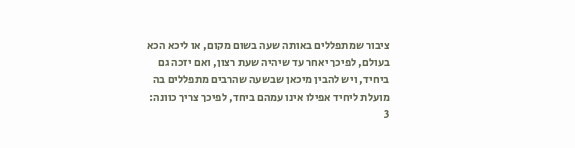ציבור שמתפללים באותה שעה בשום מקום, או ליכא הכא בעולם, לפיכך יאחר עד שיהיה שעת רצון, ואם יזכה גם ביחיד, ויש להבין מיכאן שבשעה שהרבים מתפללים בה מועלת ליחיד אפילו אינו עמהם ביחד, לפיכך צריך כוונה:
3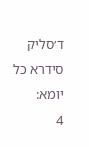ד׳סליק סידרא כל יומא:
4